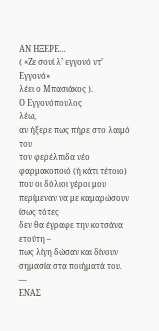ΑΝ ΗΞΕΡΕ…
( «Ζε σουί λ’ εγγονό ντ’ Εγγονό»
λέει ο Μπασιάκος ).
Ο Εγγονόπουλος
λέω,
αν ήξερε πως πήρε στο λαιμό του
τον φερέλπιδα νέο φαρμακοποιό (ή κάτι τέτοιο)
που οι δόλιοι γέροι μου περίμεναν να με καμαρώσουν
ίσως τότες
δεν θα έγραφε την κοτσάνα ετούτη –
πως λίγη δώσαν και δίνουν σημασία στα ποιήματά του.
—
ΕΝΑΣ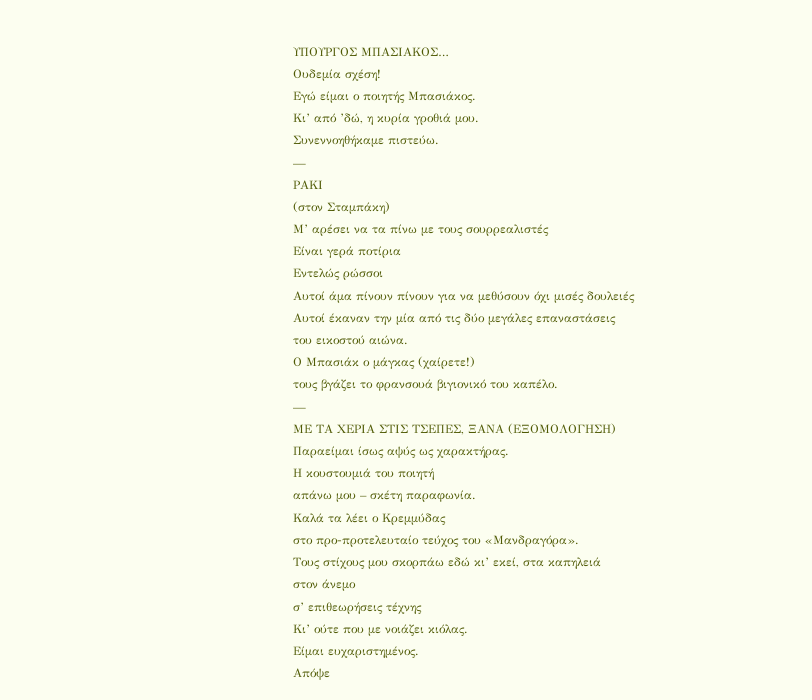ΥΠΟΥΡΓΟΣ ΜΠΑΣΙΑΚΟΣ…
Ουδεμία σχέση!
Εγώ είμαι ο ποιητής Μπασιάκος.
Κι’ από ’δώ, η κυρία γροθιά μου.
Συνεννοηθήκαμε πιστεύω.
—
ΡΑΚΙ
(στον Σταμπάκη)
Μ’ αρέσει να τα πίνω με τους σουρρεαλιστές
Είναι γερά ποτίρια
Εντελώς ρώσσοι
Αυτοί άμα πίνουν πίνουν για να μεθύσουν όχι μισές δουλειές
Αυτοί έκαναν την μία από τις δύο μεγάλες επαναστάσεις
του εικοστού αιώνα.
Ο Μπασιάκ ο μάγκας (χαίρετε!)
τους βγάζει το φρανσουά βιγιονικό του καπέλο.
—
ΜΕ ΤΑ ΧΕΡΙΑ ΣΤΙΣ ΤΣΕΠΕΣ, ΞΑΝΑ (ΕΞΟΜΟΛΟΓΗΣΗ)
Παραείμαι ίσως αψύς ως χαρακτήρας.
Η κουστουμιά του ποιητή
απάνω μου – σκέτη παραφωνία.
Καλά τα λέει ο Κρεμμύδας
στο προ-προτελευταίο τεύχος του «Μανδραγόρα».
Τους στίχους μου σκορπάω εδώ κι’ εκεί, στα καπηλειά
στον άνεμο
σ’ επιθεωρήσεις τέχνης
Κι’ ούτε που με νοιάζει κιόλας.
Είμαι ευχαριστημένος.
Απόψε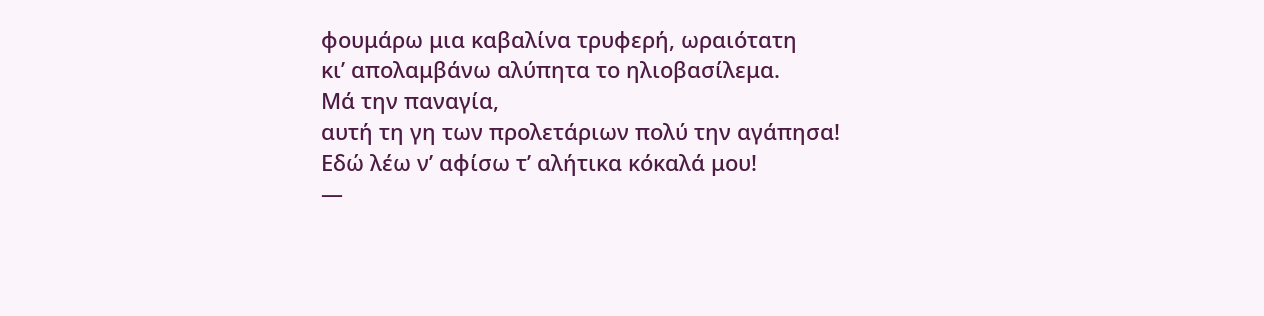φουμάρω μια καβαλίνα τρυφερή, ωραιότατη
κι’ απολαμβάνω αλύπητα το ηλιοβασίλεμα.
Μά την παναγία,
αυτή τη γη των προλετάριων πολύ την αγάπησα!
Εδώ λέω ν’ αφίσω τ’ αλήτικα κόκαλά μου!
—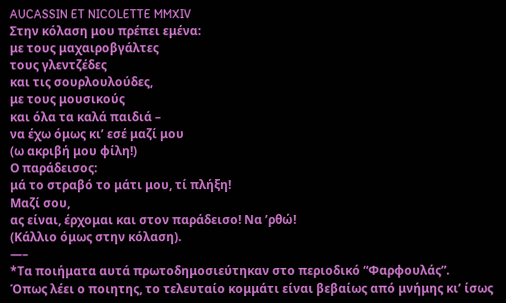AUCASSIN ET NICOLETTE MMXIV
Στην κόλαση μου πρέπει εμένα:
με τους μαχαιροβγάλτες
τους γλεντζέδες
και τις σουρλουλούδες,
με τους μουσικούς
και όλα τα καλά παιδιά –
να έχω όμως κι’ εσέ μαζί μου
(ω ακριβή μου φίλη!)
Ο παράδεισος:
μά το στραβό το μάτι μου, τί πλήξη!
Μαζί σου,
ας είναι, έρχομαι και στον παράδεισο! Να ’ρθώ!
(Κάλλιο όμως στην κόλαση).
—–
*Τα ποιήματα αυτά πρωτοδημοσιεύτηκαν στο περιοδικό “Φαρφουλάς”.
Όπως λέει ο ποιητης, το τελευταίο κομμάτι είναι βεβαίως από μνήμης κι’ ίσως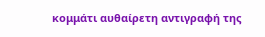κομμάτι αυθαίρετη αντιγραφή της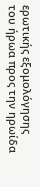ερωτικής εξομολόγησης του ήρωα προς την ηρωίδα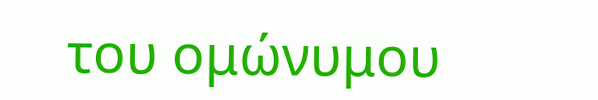του ομώνυμου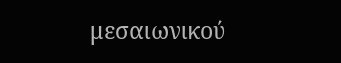μεσαιωνικού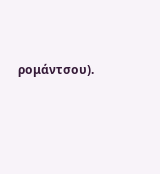ρομάντσου).